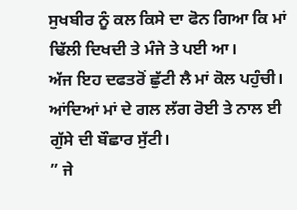ਸੁਖਬੀਰ ਨੂੰ ਕਲ ਕਿਸੇ ਦਾ ਫੋਨ ਗਿਆ ਕਿ ਮਾਂ ਢਿੱਲੀ ਦਿਖਦੀ ਤੇ ਮੰਜੇ ਤੇ ਪਈ ਆ।
ਅੱਜ ਇਹ ਦਫਤਰੋਂ ਛੁੱਟੀ ਲੈ ਮਾਂ ਕੋਲ ਪਹੁੰਚੀ। ਆਂਦਿਆਂ ਮਾਂ ਦੇ ਗਲ ਲੱਗ ਰੋਈ ਤੇ ਨਾਲ ਈ ਗੁੱਸੇ ਦੀ ਬੌਛਾਰ ਸੁੱਟੀ।
” ਜੇ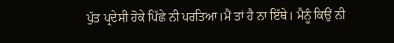ਪੁੱਤ ਪ੍ਰਦੇਸੀ ਹੋਕੇ ਪਿੱਛੇ ਨੀ ਪਰਤਿਆ।ਮੈਂ ਤਾਂ ਹੈ ਨਾ ਇੱਥੇ। ਮੈਨੂੰ ਕਿਉਂ ਨੀ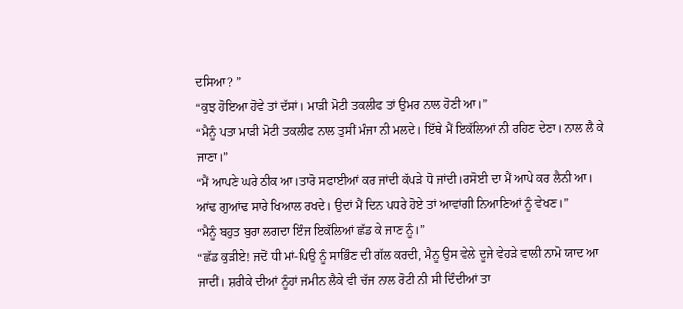ਦਸਿਆ? ”
“ਕੁਝ ਹੋਇਆ ਹੋਵੇ ਤਾਂ ਦੱਸਾਂ। ਮਾੜੀ ਮੋਟੀ ਤਕਲੀਫ ਤਾਂ ਉਮਰ ਨਾਲ ਹੋਣੀ ਆ।”
“ਮੈਨੂੰ ਪਤਾ ਮਾੜੀ ਮੋਟੀ ਤਕਲੀਫ ਨਾਲ ਤੁਸੀਂ ਮੰਜਾ ਨੀ ਮਲਦੇ। ਇੱਥੇ ਮੈਂ ਇਕੱਲਿਆਂ ਨੀ ਰਹਿਣ ਦੇਣਾ। ਨਾਲ ਲੈ ਕੇ ਜਾਣਾ।”
“ਮੈਂ ਆਪਣੇ ਘਰੇ ਠੀਕ ਆ।ਤਾਰੋ ਸਫਾਈਆਂ ਕਰ ਜਾਂਦੀ ਕੱਪੜੇ ਧੋ ਜਾਂਦੀ।ਰਸੋਈ ਦਾ ਮੈਂ ਆਪੇ ਕਰ ਲੈਨੀ ਆ। ਆਂਢ ਗੁਆਂਢ ਸਾਰੇ ਖਿਆਲ ਰਖਦੇ। ਉਦਾਂ ਮੈਂ ਦਿਨ ਪਧਰੇ ਹੋਏ ਤਾਂ ਆਵਾਂਗੀ ਨਿਆਣਿਆਂ ਨੂੰ ਵੇਖਣ।”
“ਮੈਨੂੰ ਬਹੁਤ ਬੁਰਾ ਲਗਦਾ ਇੰਜ ਇਕੱਲਿਆਂ ਛੱਡ ਕੇ ਜਾਣ ਨੂੰ।”
“ਛੱਡ ਕੁੜੀਏ! ਜਦੋਂ ਧੀ ਮਾਂ-ਪਿਉ ਨੂੰ ਸਾਭਿੰਣ ਦੀ ਗੱਲ ਕਰਦੀ, ਮੈਨੂ ਉਸ ਵੇਲੇ ਦੂਜੇ ਵੇਹੜੇ ਵਾਲੀ ਨਾਮੋ ਯਾਦ ਆ ਜਾਦੀਂ। ਸ਼ਰੀਕੇ ਦੀਆਂ ਨੂੰਹਾਂ ਜਮੀਨ ਲੈਕੇ ਵੀ ਚੱਜ ਨਾਲ ਰੋਟੀ ਨੀ ਸੀ ਦਿੰਦੀਆਂ ਤਾ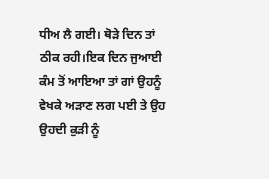ਧੀਅ ਲੈ ਗਈ। ਥੋੜੇ ਦਿਨ ਤਾਂ ਠੀਕ ਰਹੀ।ਇਕ ਦਿਨ ਜੁਆਈ ਕੰਮ ਤੋਂ ਆਇਆ ਤਾਂ ਗਾਂ ਉਹਨੂੰ ਵੇਖਕੇ ਅੜਾਣ ਲਗ ਪਈ ਤੇ ਉਹ ਉਹਦੀ ਕੁੜੀ ਨੂੰ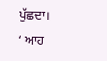ਪੁੱਛਦਾ।
‘ ਆਹ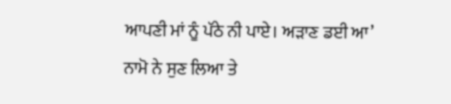ਆਪਣੀ ਮਾਂ ਨੂੰ ਪੱਠੇ ਨੀ ਪਾਏ। ਅੜਾਣ ਡਈ ਆ’
ਨਾਮੋ ਨੇ ਸੁਣ ਲਿਆ ਤੇ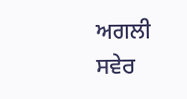ਅਗਲੀ ਸਵੇਰ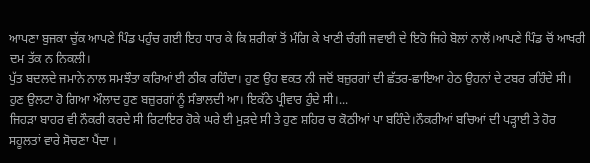ਆਪਣਾ ਬੁਜਕਾ ਚੁੱਕ ਆਪਣੇ ਪਿੰਡ ਪਹੁੰਚ ਗਈ ਇਹ ਧਾਰ ਕੇ ਕਿ ਸ਼ਰੀਕਾਂ ਤੋਂ ਮੰਗਿ ਕੇ ਖਾਣੀ ਚੰਗੀ ਜਵਾਈ ਦੇ ਇਹੋ ਜਿਹੇ ਬੋਲਾਂ ਨਾਲੋਂ।ਆਪਣੇ ਪਿੰਡ ਚੋਂ ਆਖਰੀ ਦਮ ਤੱਕ ਨ ਨਿਕਲੀ।
ਪੁੱਤ ਬਦਲਦੇ ਜਮਾਨੇ ਨਾਲ ਸਮਝੌਤਾ ਕਰਿਆਂ ਈ ਠੀਕ ਰਹਿੰਦਾ। ਹੁਣ ਉਹ ਞਕਤ ਨੀ ਜਦੋਂ ਬਜ਼ੁਰਗਾਂ ਦੀ ਛੱਤਰ-ਛਾਇਆ ਹੇਠ ਉਹਨਾਂ ਦੇ ਟਬਰ ਰਹਿੰਦੇ ਸੀ। ਹੁਣ ਉਲਟਾ ਹੋ ਗਿਆ ਔਲਾਦ ਹੁਣ ਬਜ਼ੁਰਗਾਂ ਨੂੰ ਸੰਭਾਲਦੀ ਆ। ਇਕੱਠੇ ਪ੍ਰੀਵਾਰ ਹੁੰਦੇ ਸੀ।...
ਜਿਹੜਾ ਬਾਹਰ ਵੀ ਨੌਕਰੀ ਕਰਦੇ ਸੀ ਰਿਟਾਇਰ ਹੋਕੇ ਘਰੇ ਈ ਮੁੜਦੇ ਸੀ ਤੇ ਹੁਣ ਸ਼ਹਿਰ ਚ ਕੋਠੀਆਂ ਪਾ ਬਹਿੰਦੇ।ਨੌਕਰੀਆਂ ਬਚਿਆਂ ਦੀ ਪੜ੍ਹਾਈ ਤੇ ਹੋਰ ਸਹੂਲਤਾਂ ਵਾਰੇ ਸੋਚਣਾ ਪੈਂਦਾ ।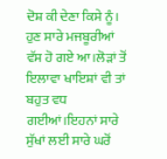ਦੋਸ਼ ਕੀ ਦੇਣਾ ਕਿਸੇ ਨੂੰ। ਹੁਣ ਸਾਰੇ ਮਜਬੂਰੀਆਂ ਵੱਸ ਹੋ ਗਏ ਆ।ਲੋੜਾਂ ਤੋਂ ਇਲਾਵਾ ਖਾਇਸ਼ਾਂ ਵੀ ਤਾਂ ਬਹੁਤ ਵਧ ਗਈਆਂ।ਇਹਨਾਂ ਸਾਰੇ ਸੁੱਖਾਂ ਲਈ ਸਾਰੇ ਘਰੋਂ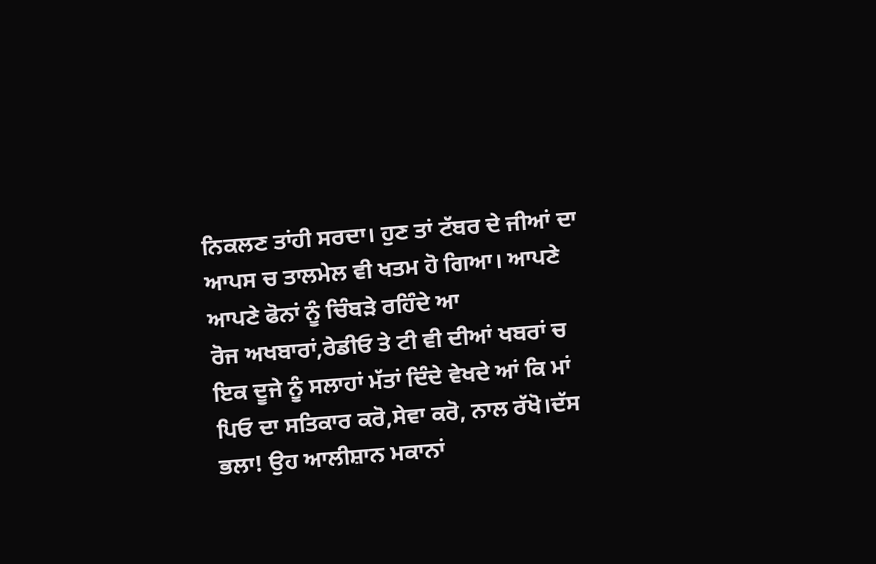ਨਿਕਲਣ ਤਾਂਹੀ ਸਰਦਾ। ਹੁਣ ਤਾਂ ਟੱਬਰ ਦੇ ਜੀਆਂ ਦਾ ਆਪਸ ਚ ਤਾਲਮੇਲ ਵੀ ਖਤਮ ਹੋ ਗਿਆ। ਆਪਣੇ ਆਪਣੇ ਫੋਨਾਂ ਨੂੰ ਚਿੰਬੜੇ ਰਹਿੰਦੇ ਆ
ਰੋਜ ਅਖਬਾਰਾਂ,ਰੇਡੀਓ ਤੇ ਟੀ ਵੀ ਦੀਆਂ ਖਬਰਾਂ ਚ ਇਕ ਦੂਜੇ ਨੂੰ ਸਲਾਹਾਂ ਮੱਤਾਂ ਦਿੰਦੇ ਵੇਖਦੇ ਆਂ ਕਿ ਮਾਂ ਪਿਓ ਦਾ ਸਤਿਕਾਰ ਕਰੋ,ਸੇਵਾ ਕਰੋ, ਨਾਲ ਰੱਖੋ।ਦੱਸ ਭਲਾ! ਉਹ ਆਲੀਸ਼ਾਨ ਮਕਾਨਾਂ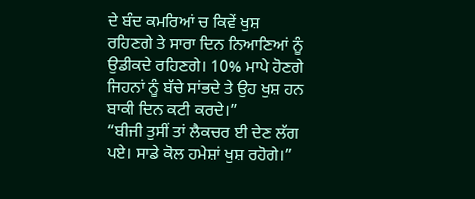ਦੇ ਬੰਦ ਕਮਰਿਆਂ ਚ ਕਿਵੇਂ ਖੁਸ਼ ਰਹਿਣਗੇ ਤੇ ਸਾਰਾ ਦਿਨ ਨਿਆਣਿਆਂ ਨੂੰ ਉਡੀਕਦੇ ਰਹਿਣਗੇ। 10% ਮਾਪੇ ਹੋਣਗੇ ਜਿਹਨਾਂ ਨੂੰ ਬੱਚੇ ਸਾਂਭਦੇ ਤੇ ਉਹ ਖੁਸ਼ ਹਨ ਬਾਕੀ ਦਿਨ ਕਟੀ ਕਰਦੇ।”
“ਬੀਜੀ ਤੁਸੀਂ ਤਾਂ ਲੈਕਚਰ ਈ ਦੇਣ ਲੱਗ ਪਏ। ਸਾਡੇ ਕੋਲ ਹਮੇਸ਼ਾਂ ਖੁਸ਼ ਰਹੋਗੇ।”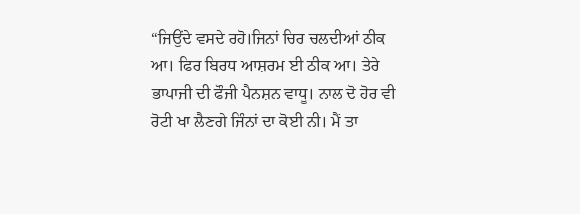“ਜਿਉਂਦੇ ਵਸਦੇ ਰਹੋ।ਜਿਨਾਂ ਚਿਰ ਚਲਦੀਆਂ ਠੀਕ ਆ। ਫਿਰ ਬਿਰਧ ਆਸ਼ਰਮ ਈ ਠੀਕ ਆ। ਤੇਰੇ ਭਾਪਾਜੀ ਦੀ ਫੌਜੀ ਪੈਨਸ਼ਨ ਵਾਧੂ। ਨਾਲ ਦੋ ਹੋਰ ਵੀ ਰੋਟੀ ਖਾ ਲੈਣਗੇ ਜਿੰਨਾਂ ਦਾ ਕੋਈ ਨੀ। ਮੈਂ ਤਾ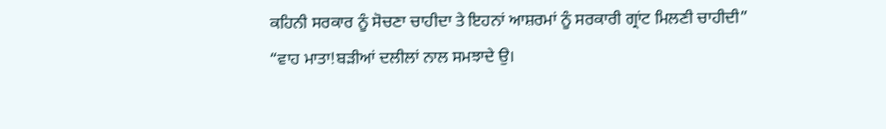ਕਹਿਨੀ ਸਰਕਾਰ ਨੂੰ ਸੋਚਣਾ ਚਾਹੀਦਾ ਤੇ ਇਹਨਾਂ ਆਸ਼ਰਮਾਂ ਨੂੰ ਸਰਕਾਰੀ ਗ੍ਰਾਂਟ ਮਿਲਣੀ ਚਾਹੀਦੀ”
“ਵਾਹ ਮਾਤਾ!ਬੜੀਆਂ ਦਲੀਲਾਂ ਨਾਲ ਸਮਝਾਦੇ ਉ।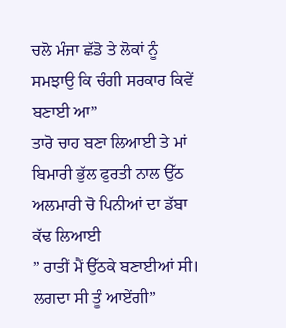ਚਲੋ ਮੰਜਾ ਛੱਡੋ ਤੇ ਲੋਕਾਂ ਨੂੰ ਸਮਝਾਉ ਕਿ ਚੰਗੀ ਸਰਕਾਰ ਕਿਵੇਂ ਬਣਾਈ ਆ”
ਤਾਰੋ ਚਾਹ ਬਣਾ ਲਿਆਈ ਤੇ ਮਾਂ ਬਿਮਾਰੀ ਭੁੱਲ ਫੁਰਤੀ ਨਾਲ ਉੱਠ ਅਲਮਾਰੀ ਚੋ ਪਿਨੀਆਂ ਦਾ ਡੱਬਾ ਕੱਢ ਲਿਆਈ
” ਰਾਤੀਂ ਮੈਂ ਉੱਠਕੇ ਬਣਾਈਆਂ ਸੀ। ਲਗਦਾ ਸੀ ਤੂੰ ਆਏਂਗੀ”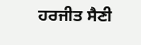ਹਰਜੀਤ ਸੈਣੀ